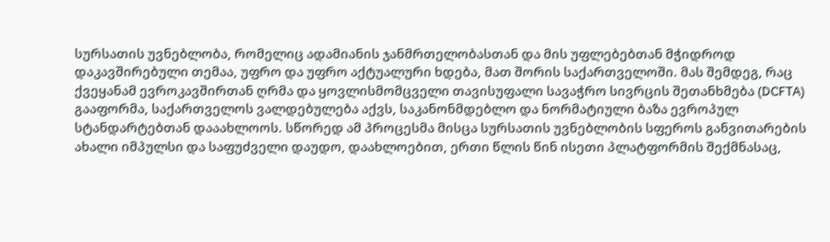სურსათის უვნებლობა, რომელიც ადამიანის ჯანმრთელობასთან და მის უფლებებთან მჭიდროდ დაკავშირებული თემაა, უფრო და უფრო აქტუალური ხდება, მათ შორის საქართველოში. მას შემდეგ, რაც ქვეყანამ ევროკავშირთან ღრმა და ყოვლისმომცველი თავისუფალი სავაჭრო სივრცის შეთანხმება (DCFTA) გააფორმა, საქართველოს ვალდებულება აქვს, საკანონმდებლო და ნორმატიული ბაზა ევროპულ სტანდარტებთან დააახლოოს. სწორედ ამ პროცესმა მისცა სურსათის უვნებლობის სფეროს განვითარების ახალი იმპულსი და საფუძველი დაუდო, დაახლოებით, ერთი წლის წინ ისეთი პლატფორმის შექმნასაც,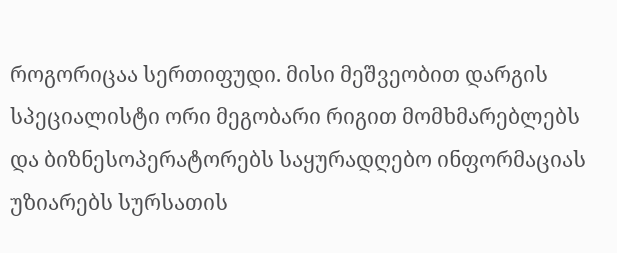როგორიცაა სერთიფუდი. მისი მეშვეობით დარგის სპეციალისტი ორი მეგობარი რიგით მომხმარებლებს და ბიზნესოპერატორებს საყურადღებო ინფორმაციას უზიარებს სურსათის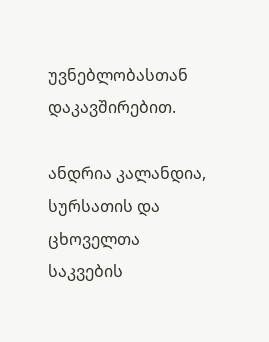უვნებლობასთან დაკავშირებით.

ანდრია კალანდია, სურსათის და ცხოველთა საკვების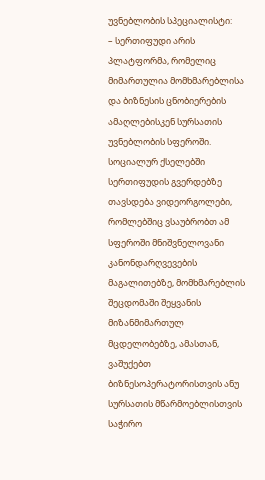უვნებლობის სპეციალისტი:
– სერთიფუდი არის პლატფორმა, რომელიც მიმართულია მომხმარებლისა და ბიზნესის ცნობიერების ამაღლებისკენ სურსათის უვნებლობის სფეროში. სოციალურ ქსელებში სერთიფუდის გვერდებზე თავსდება ვიდეორგოლები, რომლებშიც ვსაუბრობთ ამ სფეროში მნიშვნელოვანი კანონდარღვევების მაგალითებზე, მომხმარებლის შეცდომაში შეყვანის მიზანმიმართულ მცდელობებზე, ამასთან, ვაშუქებთ ბიზნესოპერატორისთვის ანუ სურსათის მწარმოებლისთვის საჭირო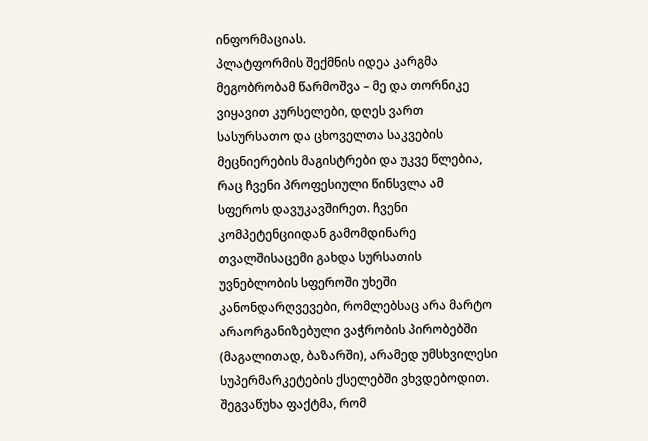ინფორმაციას.
პლატფორმის შექმნის იდეა კარგმა მეგობრობამ წარმოშვა – მე და თორნიკე ვიყავით კურსელები, დღეს ვართ სასურსათო და ცხოველთა საკვების მეცნიერების მაგისტრები და უკვე წლებია, რაც ჩვენი პროფესიული წინსვლა ამ სფეროს დავუკავშირეთ. ჩვენი კომპეტენციიდან გამომდინარე თვალშისაცემი გახდა სურსათის უვნებლობის სფეროში უხეში კანონდარღვევები, რომლებსაც არა მარტო არაორგანიზებული ვაჭრობის პირობებში (მაგალითად, ბაზარში), არამედ უმსხვილესი სუპერმარკეტების ქსელებში ვხვდებოდით. შეგვაწუხა ფაქტმა, რომ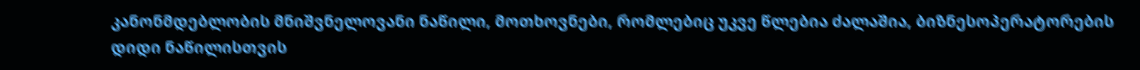კანონმდებლობის მნიშვნელოვანი ნაწილი, მოთხოვნები, რომლებიც უკვე წლებია ძალაშია, ბიზნესოპერატორების დიდი ნაწილისთვის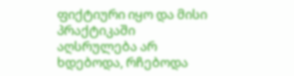ფიქტიური იყო და მისი პრაქტიკაში აღსრულება არ ხდებოდა, რჩებოდა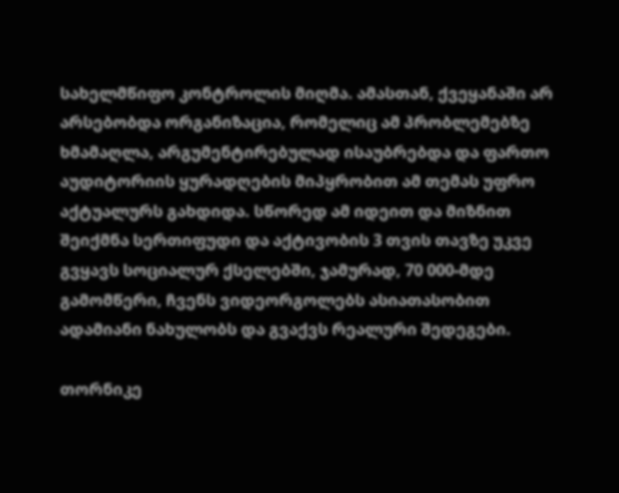სახელმწიფო კონტროლის მიღმა. ამასთან, ქვეყანაში არ არსებობდა ორგანიზაცია, რომელიც ამ პრობლემებზე ხმამაღლა, არგუმენტირებულად ისაუბრებდა და ფართო აუდიტორიის ყურადღების მიპყრობით ამ თემას უფრო აქტუალურს გახდიდა. სწორედ ამ იდეით და მიზნით შეიქმნა სერთიფუდი და აქტივობის 3 თვის თავზე უკვე გვყავს სოციალურ ქსელებში, ჯამურად, 70 000-მდე გამომწერი, ჩვენს ვიდეორგოლებს ასიათასობით ადამიანი ნახულობს და გვაქვს რეალური შედეგები.

თორნიკე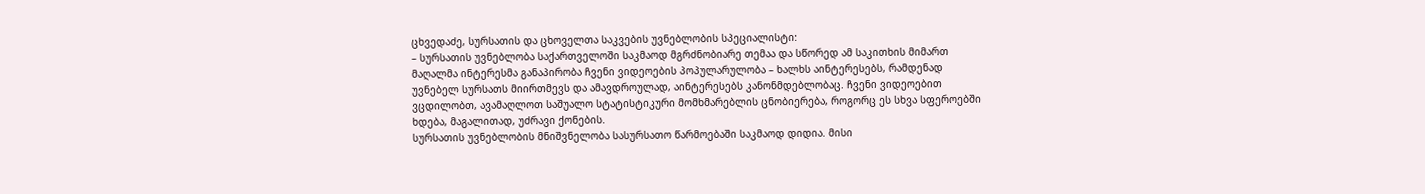ცხვედაძე, სურსათის და ცხოველთა საკვების უვნებლობის სპეციალისტი:
– სურსათის უვნებლობა საქართველოში საკმაოდ მგრძნობიარე თემაა და სწორედ ამ საკითხის მიმართ მაღალმა ინტერესმა განაპირობა ჩვენი ვიდეოების პოპულარულობა – ხალხს აინტერესებს, რამდენად უვნებელ სურსათს მიირთმევს და ამავდროულად, აინტერესებს კანონმდებლობაც. ჩვენი ვიდეოებით ვცდილობთ, ავამაღლოთ საშუალო სტატისტიკური მომხმარებლის ცნობიერება, როგორც ეს სხვა სფეროებში ხდება, მაგალითად, უძრავი ქონების.
სურსათის უვნებლობის მნიშვნელობა სასურსათო წარმოებაში საკმაოდ დიდია. მისი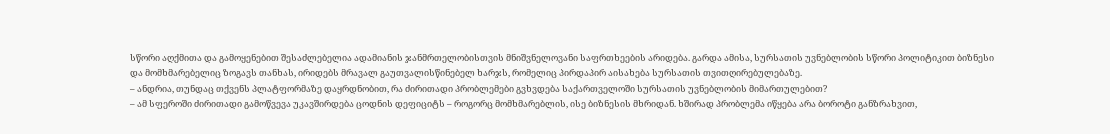სწორი აღქმითა და გამოყენებით შესაძლებელია ადამიანის ჯანმრთელობისთვის მნიშვნელოვანი საფრთხეების არიდება. გარდა ამისა, სურსათის უვნებლობის სწორი პოლიტიკით ბიზნესი და მომხმარებელიც ზოგავს თანხას, ირიდებს მრავალ გაუთვალისწინებელ ხარჯს, რომელიც პირდაპირ აისახება სურსათის თვითღირებულებაზე.
– ანდრია, თუნდაც თქვენს პლატფორმაზე დაყრდნობით, რა ძირითადი პრობლემები გვხვდება საქართველოში სურსათის უვნებლობის მიმართულებით?
– ამ სფეროში ძირითადი გამოწვევა უკავშირდება ცოდნის დეფიციტს – როგორც მომხმარებლის, ისე ბიზნესის მხრიდან. ხშირად პრობლემა იწყება არა ბოროტი განზრახვით,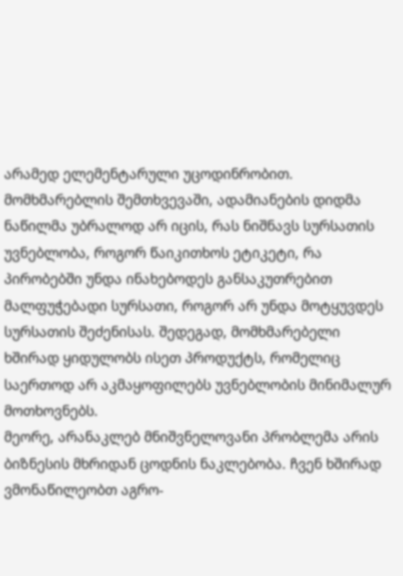არამედ ელემენტარული უცოდინრობით.
მომხმარებლის შემთხვევაში, ადამიანების დიდმა ნაწილმა უბრალოდ არ იცის, რას ნიშნავს სურსათის უვნებლობა, როგორ წაიკითხოს ეტიკეტი, რა პირობებში უნდა ინახებოდეს განსაკუთრებით მალფუჭებადი სურსათი, როგორ არ უნდა მოტყუვდეს სურსათის შეძენისას. შედეგად, მომხმარებელი ხშირად ყიდულობს ისეთ პროდუქტს, რომელიც საერთოდ არ აკმაყოფილებს უვნებლობის მინიმალურ მოთხოვნებს.
მეორე, არანაკლებ მნიშვნელოვანი პრობლემა არის ბიზნესის მხრიდან ცოდნის ნაკლებობა. ჩვენ ხშირად ვმონაწილეობთ აგრო-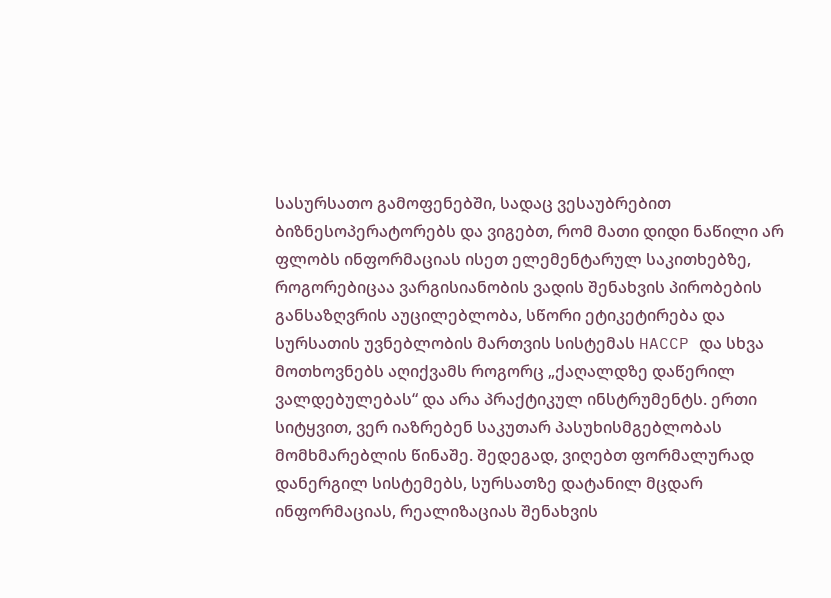სასურსათო გამოფენებში, სადაც ვესაუბრებით ბიზნესოპერატორებს და ვიგებთ, რომ მათი დიდი ნაწილი არ ფლობს ინფორმაციას ისეთ ელემენტარულ საკითხებზე, როგორებიცაა ვარგისიანობის ვადის შენახვის პირობების განსაზღვრის აუცილებლობა, სწორი ეტიკეტირება და სურსათის უვნებლობის მართვის სისტემას HACCP და სხვა მოთხოვნებს აღიქვამს როგორც „ქაღალდზე დაწერილ ვალდებულებას“ და არა პრაქტიკულ ინსტრუმენტს. ერთი სიტყვით, ვერ იაზრებენ საკუთარ პასუხისმგებლობას მომხმარებლის წინაშე. შედეგად, ვიღებთ ფორმალურად დანერგილ სისტემებს, სურსათზე დატანილ მცდარ ინფორმაციას, რეალიზაციას შენახვის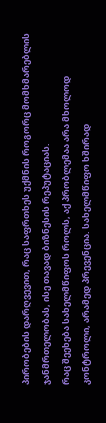პირობების დარღვევით, რაც საფრთხეს უქმნის როგორც მომხმარებლის ჯანმრთელობას, ისე თავად ბიზნესის რეპუტაციას.
რაც შეეხება სახელმწიფოს როლს, აქ პრობლემაა არა მხოლოდ კონტროლი, არამედ პრევენცია. სახელმწიფო ხშირად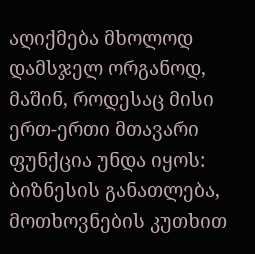აღიქმება მხოლოდ დამსჯელ ორგანოდ, მაშინ, როდესაც მისი ერთ-ერთი მთავარი ფუნქცია უნდა იყოს: ბიზნესის განათლება, მოთხოვნების კუთხით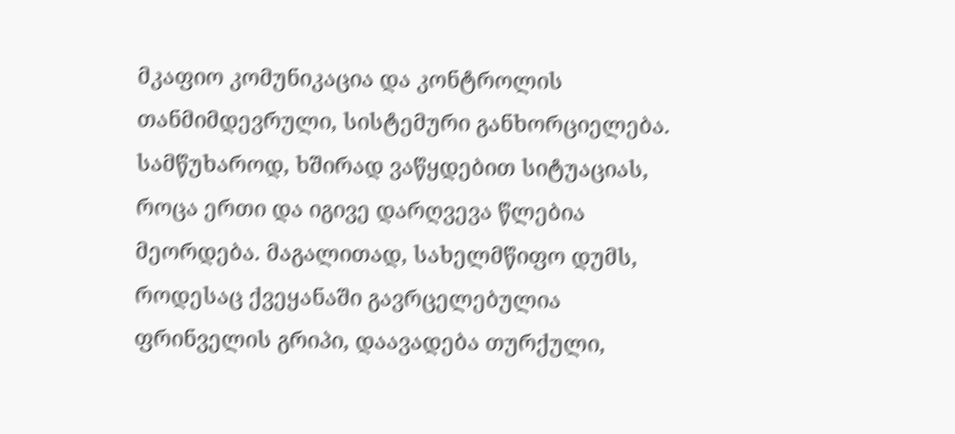მკაფიო კომუნიკაცია და კონტროლის თანმიმდევრული, სისტემური განხორციელება.
სამწუხაროდ, ხშირად ვაწყდებით სიტუაციას, როცა ერთი და იგივე დარღვევა წლებია მეორდება. მაგალითად, სახელმწიფო დუმს, როდესაც ქვეყანაში გავრცელებულია ფრინველის გრიპი, დაავადება თურქული,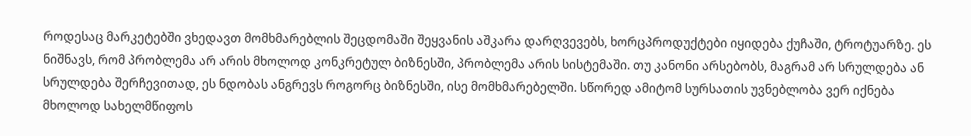როდესაც მარკეტებში ვხედავთ მომხმარებლის შეცდომაში შეყვანის აშკარა დარღვევებს, ხორცპროდუქტები იყიდება ქუჩაში, ტროტუარზე. ეს ნიშნავს, რომ პრობლემა არ არის მხოლოდ კონკრეტულ ბიზნესში, პრობლემა არის სისტემაში. თუ კანონი არსებობს, მაგრამ არ სრულდება ან სრულდება შერჩევითად, ეს ნდობას ანგრევს როგორც ბიზნესში, ისე მომხმარებელში. სწორედ ამიტომ სურსათის უვნებლობა ვერ იქნება მხოლოდ სახელმწიფოს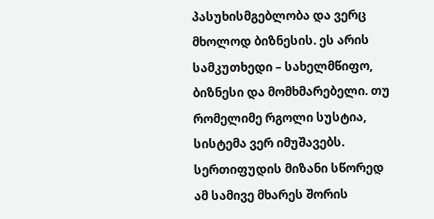პასუხისმგებლობა და ვერც მხოლოდ ბიზნესის. ეს არის სამკუთხედი – სახელმწიფო, ბიზნესი და მომხმარებელი. თუ რომელიმე რგოლი სუსტია, სისტემა ვერ იმუშავებს. სერთიფუდის მიზანი სწორედ ამ სამივე მხარეს შორის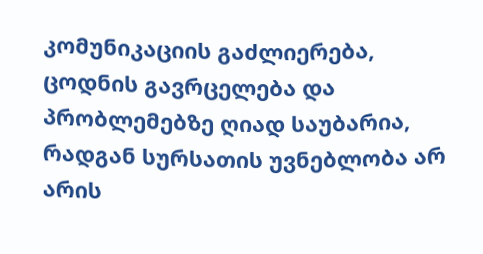კომუნიკაციის გაძლიერება, ცოდნის გავრცელება და პრობლემებზე ღიად საუბარია, რადგან სურსათის უვნებლობა არ არის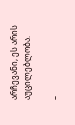არჩევანი, ეს არის აუცილებლობა.

–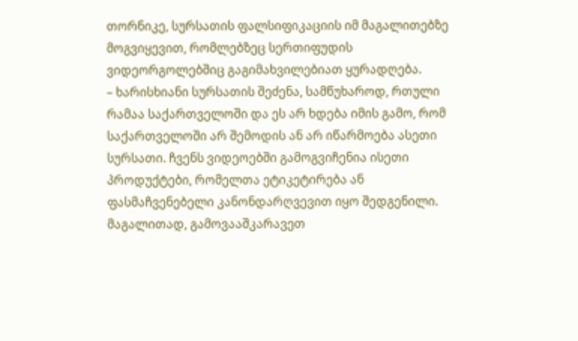თორნიკე, სურსათის ფალსიფიკაციის იმ მაგალითებზე მოგვიყევით, რომლებზეც სერთიფუდის ვიდეორგოლებშიც გაგიმახვილებიათ ყურადღება.
– ხარისხიანი სურსათის შეძენა, სამწუხაროდ, რთული რამაა საქართველოში და ეს არ ხდება იმის გამო, რომ საქართველოში არ შემოდის ან არ იწარმოება ასეთი სურსათი. ჩვენს ვიდეოებში გამოგვიჩენია ისეთი პროდუქტები, რომელთა ეტიკეტირება ან ფასმაჩვენებელი კანონდარღვევით იყო შედგენილი. მაგალითად, გამოვააშკარავეთ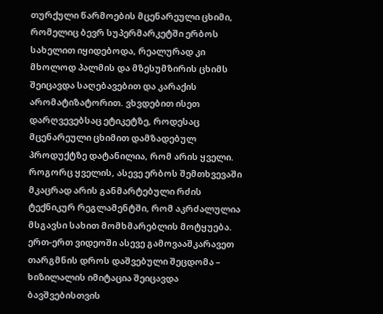თურქული წარმოების მცენარეული ცხიმი, რომელიც ბევრ სუპერმარკეტში ერბოს სახელით იყიდებოდა, რეალურად კი მხოლოდ პალმის და მზესუმზირის ცხიმს შეიცავდა საღებავებით და კარაქის არომატიზატორით. ვხვდებით ისეთ დარღვევებსაც ეტიკეტზე, როდესაც მცენარეული ცხიმით დამზადებულ პროდუქტზე დატანილია, რომ არის ყველი. როგორც ყველის, ასევე ერბოს შემთხვევაში მკაცრად არის განმარტებული რძის ტექნიკურ რეგლამენტში, რომ აკრძალულია მსგავსი სახით მომხმარებლის მოტყუება. ერთ-ერთ ვიდეოში ასევე გამოვააშკარავეთ თარგმნის დროს დაშვებული შეცდომა – ხიზილალის იმიტაცია შეიცავდა ბავშვებისთვის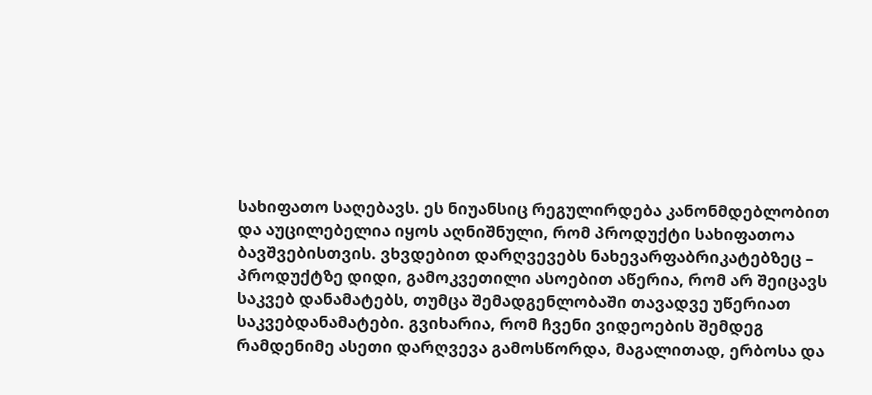სახიფათო საღებავს. ეს ნიუანსიც რეგულირდება კანონმდებლობით და აუცილებელია იყოს აღნიშნული, რომ პროდუქტი სახიფათოა ბავშვებისთვის. ვხვდებით დარღვევებს ნახევარფაბრიკატებზეც – პროდუქტზე დიდი, გამოკვეთილი ასოებით აწერია, რომ არ შეიცავს საკვებ დანამატებს, თუმცა შემადგენლობაში თავადვე უწერიათ საკვებდანამატები. გვიხარია, რომ ჩვენი ვიდეოების შემდეგ რამდენიმე ასეთი დარღვევა გამოსწორდა, მაგალითად, ერბოსა და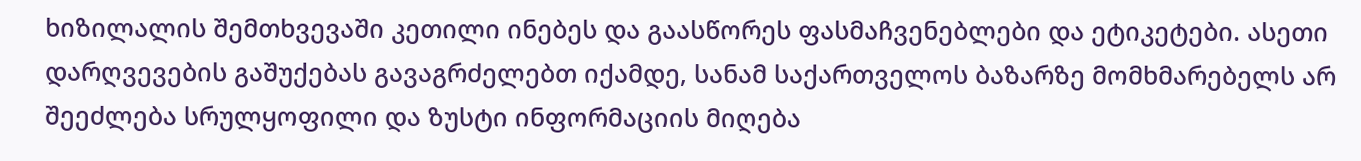ხიზილალის შემთხვევაში კეთილი ინებეს და გაასწორეს ფასმაჩვენებლები და ეტიკეტები. ასეთი დარღვევების გაშუქებას გავაგრძელებთ იქამდე, სანამ საქართველოს ბაზარზე მომხმარებელს არ შეეძლება სრულყოფილი და ზუსტი ინფორმაციის მიღება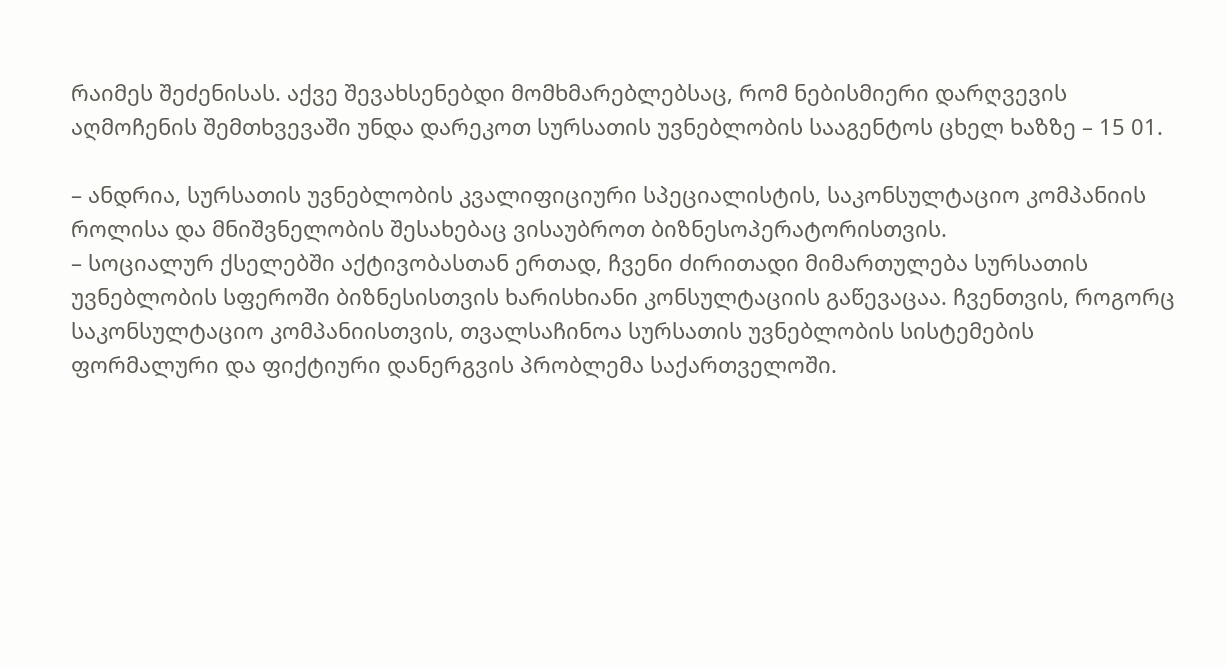რაიმეს შეძენისას. აქვე შევახსენებდი მომხმარებლებსაც, რომ ნებისმიერი დარღვევის აღმოჩენის შემთხვევაში უნდა დარეკოთ სურსათის უვნებლობის სააგენტოს ცხელ ხაზზე – 15 01.

– ანდრია, სურსათის უვნებლობის კვალიფიციური სპეციალისტის, საკონსულტაციო კომპანიის როლისა და მნიშვნელობის შესახებაც ვისაუბროთ ბიზნესოპერატორისთვის.
– სოციალურ ქსელებში აქტივობასთან ერთად, ჩვენი ძირითადი მიმართულება სურსათის უვნებლობის სფეროში ბიზნესისთვის ხარისხიანი კონსულტაციის გაწევაცაა. ჩვენთვის, როგორც საკონსულტაციო კომპანიისთვის, თვალსაჩინოა სურსათის უვნებლობის სისტემების ფორმალური და ფიქტიური დანერგვის პრობლემა საქართველოში.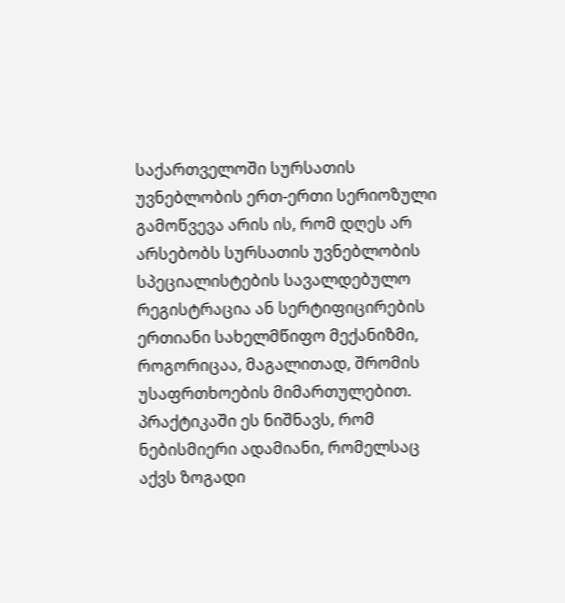საქართველოში სურსათის უვნებლობის ერთ-ერთი სერიოზული გამოწვევა არის ის, რომ დღეს არ არსებობს სურსათის უვნებლობის სპეციალისტების სავალდებულო რეგისტრაცია ან სერტიფიცირების ერთიანი სახელმწიფო მექანიზმი, როგორიცაა, მაგალითად, შრომის უსაფრთხოების მიმართულებით. პრაქტიკაში ეს ნიშნავს, რომ ნებისმიერი ადამიანი, რომელსაც აქვს ზოგადი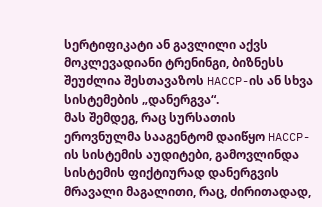სერტიფიკატი ან გავლილი აქვს მოკლევადიანი ტრენინგი, ბიზნესს შეუძლია შესთავაზოს HACCP-ის ან სხვა სისტემების „დანერგვა“.
მას შემდეგ, რაც სურსათის ეროვნულმა სააგენტომ დაიწყო HACCP-ის სისტემის აუდიტები, გამოვლინდა სისტემის ფიქტიურად დანერგვის მრავალი მაგალითი, რაც, ძირითადად,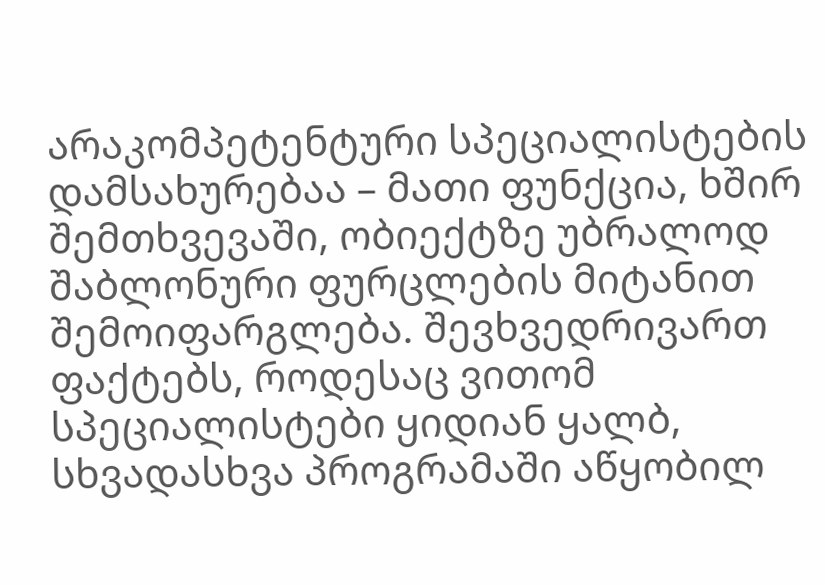არაკომპეტენტური სპეციალისტების დამსახურებაა – მათი ფუნქცია, ხშირ შემთხვევაში, ობიექტზე უბრალოდ შაბლონური ფურცლების მიტანით შემოიფარგლება. შევხვედრივართ ფაქტებს, როდესაც ვითომ სპეციალისტები ყიდიან ყალბ, სხვადასხვა პროგრამაში აწყობილ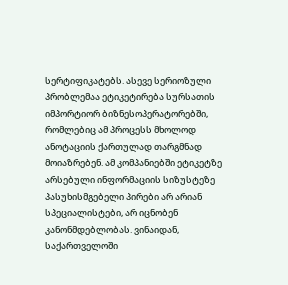სერტიფიკატებს. ასევე სერიოზული პრობლემაა ეტიკეტირება სურსათის იმპორტიორ ბიზნესოპერატორებში, რომლებიც ამ პროცესს მხოლოდ ანოტაციის ქართულად თარგმნად მოიაზრებენ. ამ კომპანიებში ეტიკეტზე არსებული ინფორმაციის სიზუსტეზე პასუხისმგებელი პირები არ არიან სპეციალისტები, არ იცნობენ კანონმდებლობას. ვინაიდან, საქართველოში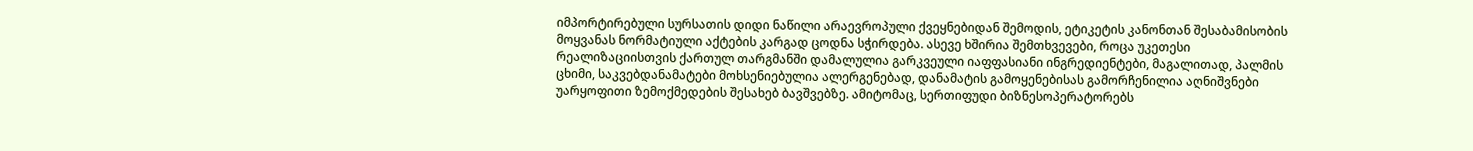იმპორტირებული სურსათის დიდი ნაწილი არაევროპული ქვეყნებიდან შემოდის, ეტიკეტის კანონთან შესაბამისობის მოყვანას ნორმატიული აქტების კარგად ცოდნა სჭირდება. ასევე ხშირია შემთხვევები, როცა უკეთესი რეალიზაციისთვის ქართულ თარგმანში დამალულია გარკვეული იაფფასიანი ინგრედიენტები, მაგალითად, პალმის ცხიმი, საკვებდანამატები მოხსენიებულია ალერგენებად, დანამატის გამოყენებისას გამორჩენილია აღნიშვნები უარყოფითი ზემოქმედების შესახებ ბავშვებზე. ამიტომაც, სერთიფუდი ბიზნესოპერატორებს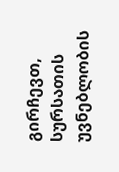გირჩევთ, სურსათის უვნებლობის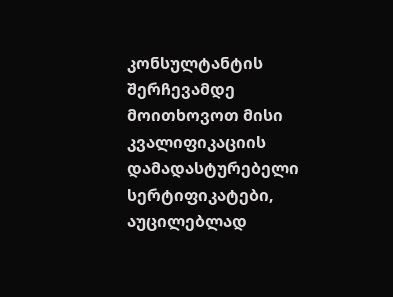კონსულტანტის შერჩევამდე მოითხოვოთ მისი კვალიფიკაციის დამადასტურებელი სერტიფიკატები, აუცილებლად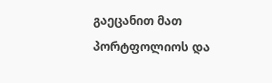გაეცანით მათ პორტფოლიოს და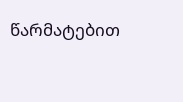წარმატებით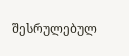შესრულებულ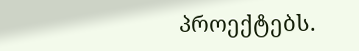პროექტებს.